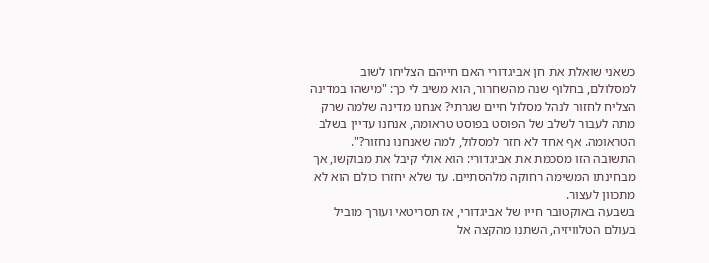כשאני שואלת את חן אביגדורי האם חייהם הצליחו לשוב למסלולם, בחלוף שנה מהשחרור, הוא משיב לי כך: "מישהו במדינה הצליח לחזור לנהל מסלול חיים שגרתי? אנחנו מדינה שלמה שרק מתה לעבור לשלב של הפוסט בפוסט טראומה, אנחנו עדיין בשלב הטראומה. אף אחד לא חזר למסלול, למה שאנחנו נחזור?". התשובה הזו מסכמת את אביגדורי: הוא אולי קיבל את מבוקשו, אך מבחינתו המשימה רחוקה מלהסתיים. עד שלא יחזרו כולם הוא לא מתכוון לעצור.
בשבעה באוקטובר חייו של אביגדורי, אז תסריטאי ועורך מוביל בעולם הטלוויזיה, השתנו מהקצה אל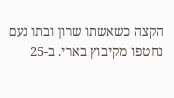הקצה כשאשתו שרון ובתו נעם נחטפו מקיבוץ בארי. ב-25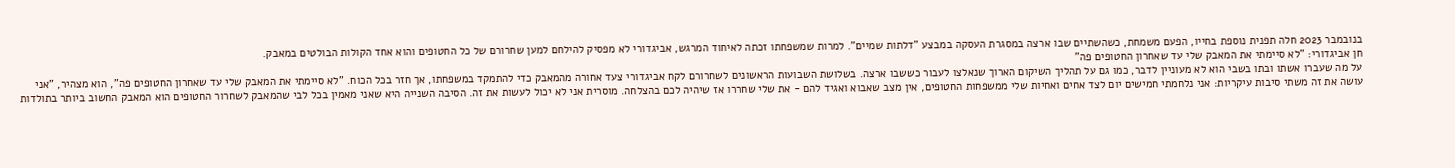בנובמבר 2023 חלה תפנית נוספת בחייו, הפעם משמחת, כשהשתיים שבו ארצה במסגרת העסקה במבצע "דלתות שמיים". למרות שמשפחתו זכתה לאיחוד המרגש, אביגדורי לא מפסיק להילחם למען שחרורם של כל החטופים והוא אחד הקולות הבולטים במאבק.
חן אביגדורי: "לא סיימתי את המאבק שלי עד שאחרון החטופים פה"
על מה שעברו אשתו ובתו בשבי הוא לא מעוניין לדבר, כמו גם על תהליך השיקום הארוך שנאלצו לעבור כששבו ארצה. בשלושת השבועות הראשונים לשחרורם לקח אביגדורי צעד אחורה מהמאבק כדי להתמקד במשפחתו, אך חזר בכל הכוח. "לא סיימתי את המאבק שלי עד שאחרון החטופים פה", הוא מצהיר, "אני עושה את זה משתי סיבות עיקריות: אני נלחמתי חמישים יום לצד אחים ואחיות שלי ממשפחות החטופים, אין מצב שאבוא ואגיד להם - את שלי שחררו אז שיהיה לכם בהצלחה. מוסרית אני לא יכול לעשות את זה. הסיבה השנייה היא שאני מאמין בכל לבי שהמאבק לשחרור החטופים הוא המאבק החשוב ביותר בתולדות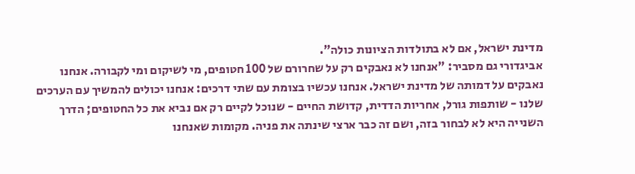מדינת ישראל, אם לא בתולדות הציונות כולה".
אביגדורי גם מסביר: "אנחנו לא נאבקים רק על שחרורם של 100 חטופים, מי לשיקום ומי לקבורה. אנחנו נאבקים על דמותה של מדינת ישראל. אנחנו עכשיו בצומת עם שתי דרכים: אנחנו יכולים להמשיך עם הערכים שלנו - שותפות גורל, אחריות הדדית, קדושת החיים - שנוכל לקיים רק אם נביא את כל החטופים; הדרך השנייה היא לא לבחור בזה, ושם זה כבר ארצי שינתה את פניה. מקומות שאנחנו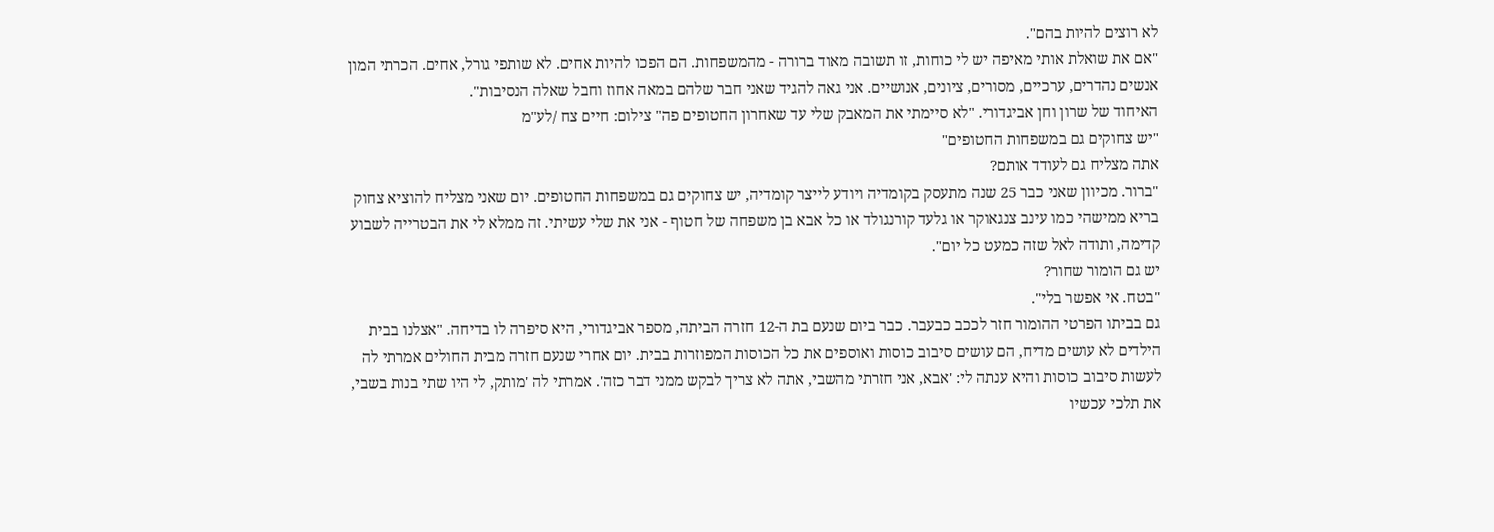לא רוצים להיות בהם".
"אם את שואלת אותי מאיפה יש לי כוחות, זו תשובה מאוד ברורה - מהמשפחות. הם הפכו להיות אחים. לא שותפי גורל, אחים. הכרתי המון אנשים נהדרים, ערכיים, מסורים, ציונים, אנושיים. אני גאה להגיד שאני חבר שלהם במאה אחוז וחבל שאלה הנסיבות".
האיחוד של שרון וחן אביגדורי. "לא סיימתי את המאבק שלי עד שאחרון החטופים פה" צילום: חיים צח /לע"מ
"יש צחוקים גם במשפחות החטופים"
אתה מצליח גם לעודד אותם?
"ברור. מכיוון שאני כבר 25 שנה מתעסק בקומדיה ויודע לייצר קומדיה, יש צחוקים גם במשפחות החטופים. יום שאני מצליח להוציא צחוק בריא ממישהי כמו עינב צנגאוקר או גלעד קורנגולד או כל אבא בן משפחה של חטוף - אני את שלי עשיתי. זה ממלא לי את הבטרייה לשבוע קדימה, ותודה לאל שזה כמעט כל יום".
יש גם הומור שחור?
"בטח. אי אפשר בלי".
גם בביתו הפרטי ההומור חזר לככב כבעבר. כבר ביום שנעם בת ה-12 חזרה הביתה, מספר אביגדורי, היא סיפרה לו בדיחה. "אצלנו בבית הילדים לא עושים מדיח, הם עושים סיבוב כוסות ואוספים את כל הכוסות המפוזרות בבית. יום אחרי שנעם חזרה מבית החולים אמרתי לה לעשות סיבוב כוסות והיא ענתה לי: 'אבא, אני חזרתי מהשבי, אתה לא צריך לבקש ממני דבר כזה'. אמרתי לה 'מותק, לי היו שתי בנות בשבי, את תלכי עכשיו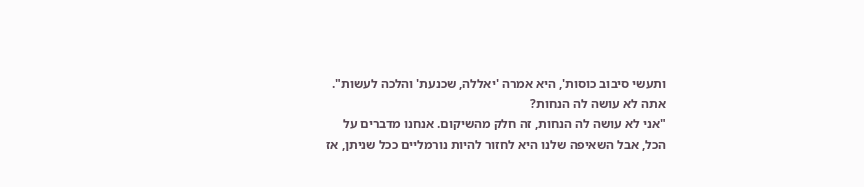ותעשי סיבוב כוסות', היא אמרה 'יאללה, שכנעת' והלכה לעשות".
אתה לא עושה לה הנחות?
"אני לא עושה לה הנחות, זה חלק מהשיקום. אנחנו מדברים על הכל, אבל השאיפה שלנו היא לחזור להיות נורמליים ככל שניתן, אז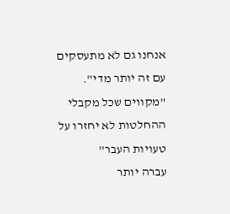אנחנו גם לא מתעסקים עם זה יותר מדי".
"מקווים שכל מקבלי ההחלטות לא יחזרו על טעויות העבר"
עברה יותר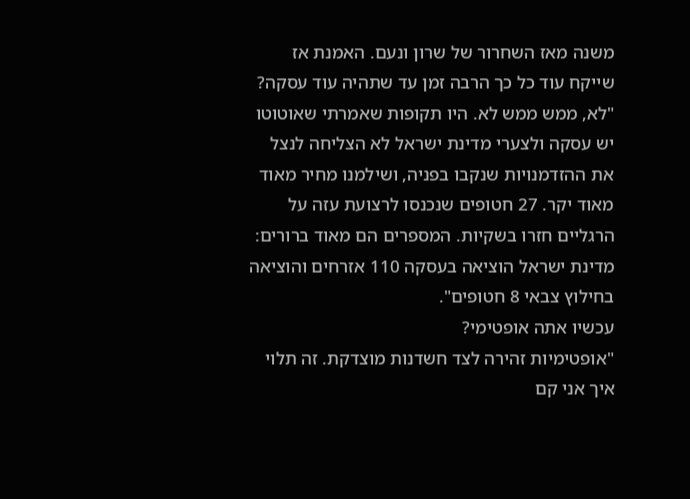משנה מאז השחרור של שרון ונעם. האמנת אז שייקח עוד כל כך הרבה זמן עד שתהיה עוד עסקה?
"לא, ממש ממש לא. היו תקופות שאמרתי שאוטוטו יש עסקה ולצערי מדינת ישראל לא הצליחה לנצל את ההזדמנויות שנקבו בפניה, ושילמנו מחיר מאוד מאוד יקר. 27 חטופים שנכנסו לרצועת עזה על הרגליים חזרו בשקיות. המספרים הם מאוד ברורים: מדינת ישראל הוציאה בעסקה 110 אזרחים והוציאה בחילוץ צבאי 8 חטופים".
עכשיו אתה אופטימי?
"אופטימיות זהירה לצד חשדנות מוצדקת. זה תלוי איך אני קם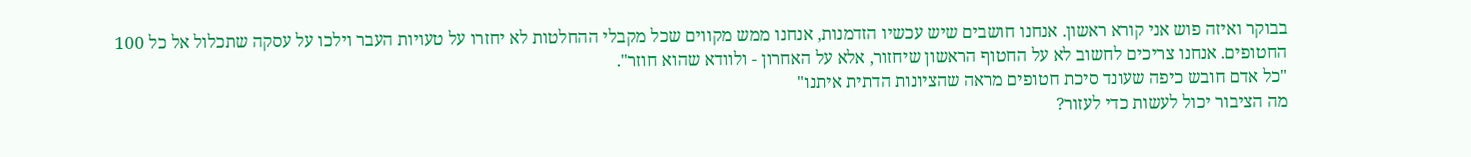בבוקר ואיזה פוש אני קורא ראשון. אנחנו חושבים שיש עכשיו הזדמנות, אנחנו ממש מקווים שכל מקבלי ההחלטות לא יחזרו על טעויות העבר וילכו על עסקה שתכלול אל כל 100 החטופים. אנחנו צריכים לחשוב לא על החטוף הראשון שיחזור, אלא על האחרון - ולוודא שהוא חוזר".
"כל אדם חובש כיפה שעונד סיכת חטופים מראה שהציונות הדתית איתנו"
מה הציבור יכול לעשות כדי לעזור?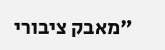"מאבק ציבורי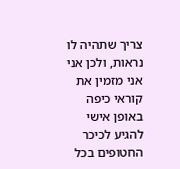צריך שתהיה לו נראות, ולכן אני אני מזמין את קוראי כיפה באופן אישי להגיע לכיכר החטופים בכל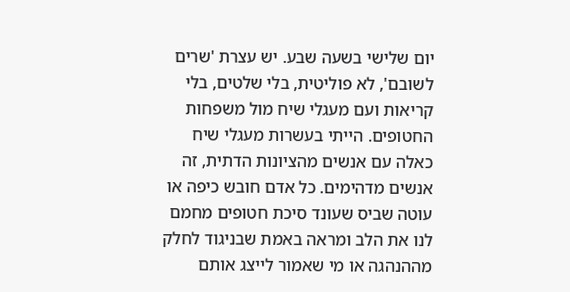יום שלישי בשעה שבע. יש עצרת 'שרים לשובם', לא פוליטית, בלי שלטים, בלי קריאות ועם מעגלי שיח מול משפחות החטופים. הייתי בעשרות מעגלי שיח כאלה עם אנשים מהציונות הדתית, זה אנשים מדהימים. כל אדם חובש כיפה או עוטה שביס שעונד סיכת חטופים מחמם לנו את הלב ומראה באמת שבניגוד לחלק מההנהגה או מי שאמור לייצג אותם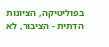בפוליטיקה, הציונות הדתית - הציבור, לא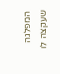המפלגה שעקצה לו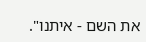את השם - איתנו".